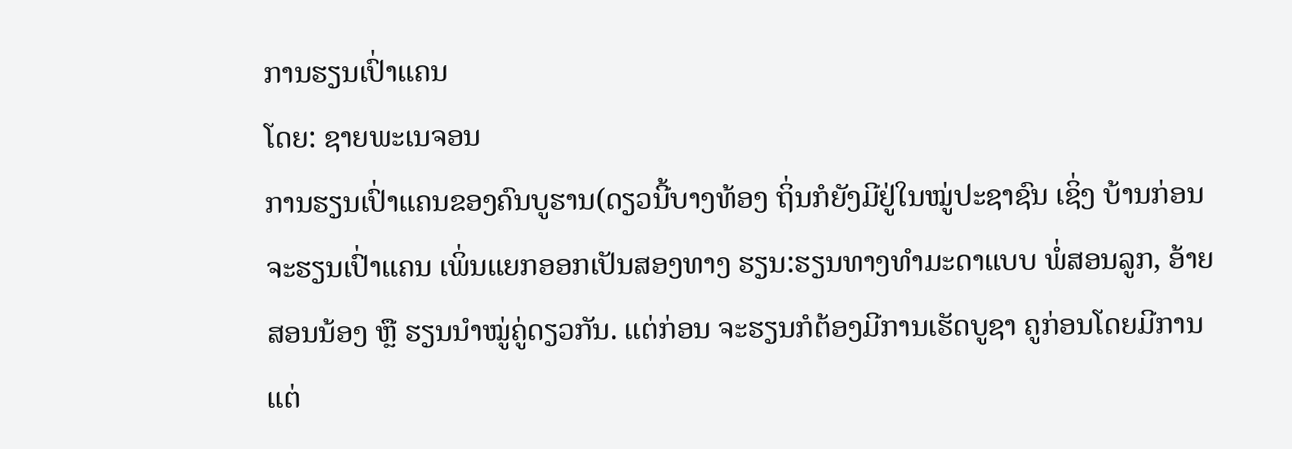ການຮຽນເປົ່າແຄນ
ໂດຍ: ຊາຍພະເນຈອນ
ການຮຽນເປົ່າແຄນຂອງຄົນບູຮານ(ດຽວນີ້ບາງທ້ອງ ຖິ່ນກໍຍັງມີຢູ່ໃນໝູ່ປະຊາຊົນ ເຊິ່ງ ບ້ານກ່ອນຈະຮຽນເປົ່າແຄນ ເພິ່ນແຍກອອກເປັນສອງທາງ ຮຽນ:ຮຽນທາງທໍາມະດາແບບ ພໍ່ສອນລູກ, ອ້າຍສອນນ້ອງ ຫຼື ຮຽນນໍາໝູ່ຄູ່ດຽວກັນ. ແຕ່ກ່ອນ ຈະຮຽນກໍຕ້ອງມີການເຮັດບູຊາ ຄູກ່ອນໂດຍມີການແຕ່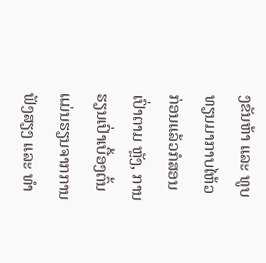ງຂັນຫ້າ ແລະ ທູບທຽນມາກາບໄຫ້ວ ກ່ອນແລ້ວກໍສອນເປົ່າຕາມ ຫຼັງ, ການຮຽນເປົ່າເບື້ອງຕົ້ນ ແມ່ນຮຽນຈາກການຟັງສຽງ ແລະ ທໍາ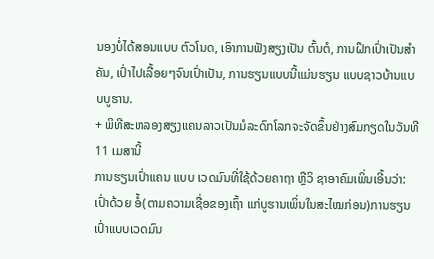ນອງບໍ່ໄດ້ສອນແບບ ຕົວໂນດ, ເອົາການຟັງສຽງເປັນ ຕົ້ນຕໍ, ການຝຶກເປົ່າເປັນສໍາຄັນ, ເປົ່າໄປເລື້ອຍໆຈົນເປົ່າເປັນ, ການຮຽນແບບນີ້ແມ່ນຮຽນ ແບບຊາວບ້ານແບບບູຮານ.
+ ພິທີສະຫລອງສຽງແຄນລາວເປັນມໍລະດົກໂລກຈະຈັດຂຶ້ນຢ່າງສົມກຽດໃນວັນທີ 11 ເມສານີ້
ການຮຽນເປົ່າແຄນ ແບບ ເວດມົນທີ່ໃຊ້ດ້ວຍຄາຖາ ຫຼືວິ ຊາອາຄົມເພິ່ນເອີ້ນວ່າ: ເປົ່າດ້ວຍ ອໍ້(ຕາມຄວາມເຊື່ອຂອງເຖົ້າ ແກ່ບູຮານເພິ່ນໃນສະໄໝກ່ອນ)ການຮຽນເປົ່າແບບເວດມົນ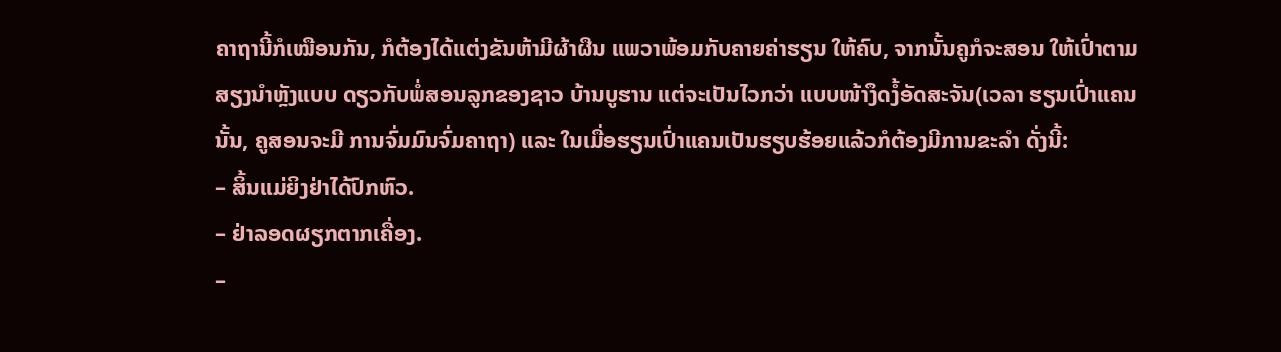ຄາຖານີ້ກໍເໝືອນກັນ, ກໍຕ້ອງໄດ້ແຕ່ງຂັນຫ້າມີຜ້າຜືນ ແພວາພ້ອມກັບຄາຍຄ່າຮຽນ ໃຫ້ຄົບ, ຈາກນັ້ນຄູກໍຈະສອນ ໃຫ້ເປົ່າຕາມສຽງນໍາຫຼັງແບບ ດຽວກັບພໍ່ສອນລູກຂອງຊາວ ບ້ານບູຮານ ແຕ່ຈະເປັນໄວກວ່າ ແບບໜ້າງຶດງໍ້ອັດສະຈັນ(ເວລາ ຮຽນເປົ່າແຄນນັ້ນ, ຄູສອນຈະມີ ການຈົ່ມມົນຈົ່ມຄາຖາ) ແລະ ໃນເມື່ອຮຽນເປົ່າແຄນເປັນຮຽບຮ້ອຍແລ້ວກໍຕ້ອງມີການຂະລໍາ ດັ່ງນີ້:
– ສິ້ນແມ່ຍິງຢ່າໄດ້ປົກຫົວ.
– ຢ່າລອດຜຽກຕາກເຄື່ອງ.
–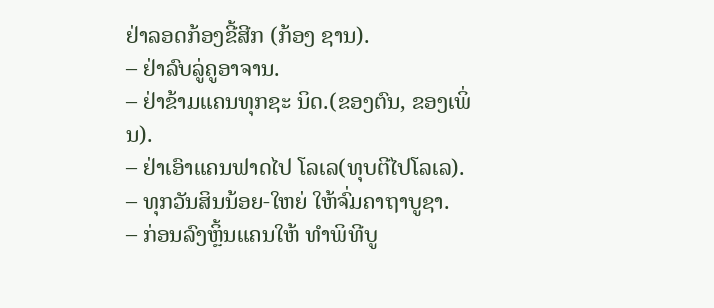ຢ່າລອດກ້ອງຂີ້ສີກ (ກ້ອງ ຊານ).
– ຢ່າລົບລູ່ຄູອາຈານ.
– ຢ່າຂ້າມແຄນທຸກຊະ ນິດ.(ຂອງຕົນ, ຂອງເພິ່ນ).
– ຢ່າເອົາແຄນຟາດໄປ ໂລເລ(ທຸບຕີໄປໂລເລ).
– ທຸກວັນສິນນ້ອຍ-ໃຫຍ່ ໃຫ້ຈົ່ມຄາຖາບູຊາ.
– ກ່ອນລົງຫຼິ້ນແຄນໃຫ້ ທໍາພິທີບູ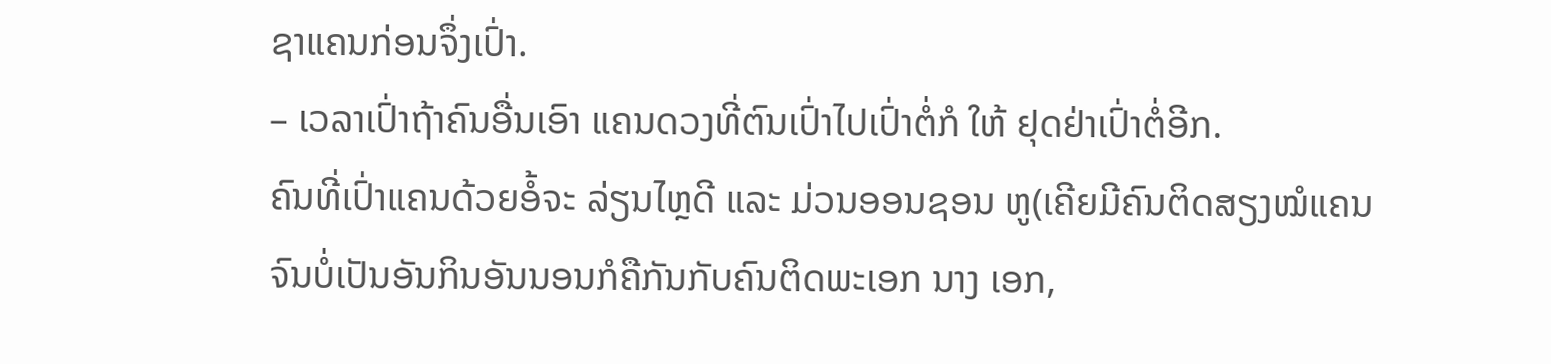ຊາແຄນກ່ອນຈຶ່ງເປົ່າ.
– ເວລາເປົ່າຖ້າຄົນອື່ນເອົາ ແຄນດວງທີ່ຕົນເປົ່າໄປເປົ່າຕໍ່ກໍ ໃຫ້ ຢຸດຢ່າເປົ່າຕໍ່ອີກ.
ຄົນທີ່ເປົ່າແຄນດ້ວຍອໍ້ຈະ ລ່ຽນໄຫຼດີ ແລະ ມ່ວນອອນຊອນ ຫູ(ເຄີຍມີຄົນຕິດສຽງໝໍແຄນ ຈົນບໍ່ເປັນອັນກິນອັນນອນກໍຄືກັນກັບຄົນຕິດພະເອກ ນາງ ເອກ,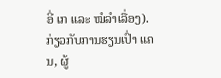ອີ່ ເກ ແລະ ໝໍລໍາເລື່ອງ).
ກ່ຽວກັບການຮຽນເປົ່າ ແຄນ, ຜູ້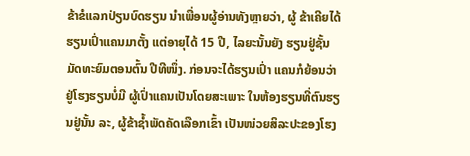ຂ້າຂໍແລກປ່ຽນບົດຮຽນ ນໍາເພື່ອນຜູ້ອ່ານທັງຫຼາຍວ່າ, ຜູ້ ຂ້າເຄີຍໄດ້ຮຽນເປົ່າແຄນມາຕັ້ງ ແຕ່ອາຍຸໄດ້ 15 ປີ, ໄລຍະນັ້ນຍັງ ຮຽນຢູ່ຊັ້ນມັດທະຍົມຕອນຕົ້ນ ປີທີໜຶ່ງ. ກ່ອນຈະໄດ້ຮຽນເປົ່າ ແຄນກໍຍ້ອນວ່າຢູ່ໂຮງຮຽນບໍ່ມີ ຜູ້ເປົ່າແຄນເປັນໂດຍສະເພາະ ໃນຫ້ອງຮຽນທີ່ຕົນຮຽນຢູ່ນັ້ນ ລະ, ຜູ້ຂ້າຊໍ້າພັດຄັດເລືອກເຂົ້າ ເປັນໜ່ວຍສິລະປະຂອງໂຮງ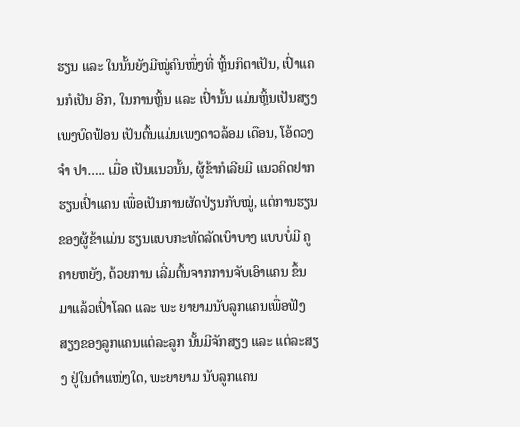ຮຽນ ແລະ ໃນນັ້ນຍັງມີໝູ່ຄົນໜຶ່ງທີ່ ຫຼິ້ນກິຕາເປັນ, ເປົ່າແຄນກໍເປັນ ອີກ, ໃນການຫຼິ້ນ ແລະ ເປົ່ານັ້ນ ແມ່ນຫຼິ້ນເປັນສຽງເພງບົດຟ້ອນ ເປັນຕົ້ນແມ່ນເພງດາວລ້ອມ ເດືອນ, ໂອ້ດວງຈໍາ ປາ….. ເມື່ອ ເປັນແນວນັ້ນ, ຜູ້ຂ້າກໍເລີຍມີ ແນວຄິດຢາກຮຽນເປົ່າແຄນ ເພື່ອເປັນການຜັດປ່ຽນກັບໝູ່, ແຕ່ການຮຽນຂອງຜູ້ຂ້າແມ່ນ ຮຽນແບບກະທັດລັດເບົາບາງ ແບບບໍ່ມີ ຄູຄາຍຫຍັງ, ດ້ວຍການ ເລີ່ມຕົ້ນຈາກການຈັບເອົາແຄນ ຂຶ້ນມາແລ້ວເປົ່າໂລດ ແລະ ພະ ຍາຍາມນັບລູກແຄນເພື່ອຟັງ ສຽງຂອງລູກແຄນແຕ່ລະລູກ ນັ້ນມີຈັກສຽງ ແລະ ແຕ່ລະສຽງ ຢູ່ໃນຕໍາແໜ່ງໃດ, ພະຍາຍາມ ນັບລູກແຄນ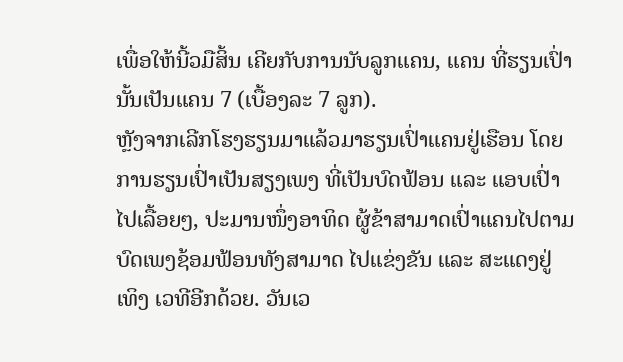ເພື່ອໃຫ້ນີ້ວມືສິ້ນ ເຄີຍກັບການນັບລູກແຄນ, ແຄນ ທີ່ຮຽນເປົ່ານັ້ນເປັນແຄນ 7 (ເບື້ອງລະ 7 ລູກ).
ຫຼັງຈາກເລີກໂຮງຮຽນມາແລ້ວມາຮຽນເປົ່າແຄນຢູ່ເຮືອນ ໂດຍການຮຽນເປົ່າເປັນສຽງເພງ ທີ່ເປັນບົດຟ້ອນ ແລະ ແອບເປົ່າ ໄປເລື້ອຍໆ, ປະມານໜຶ່ງອາທິດ ຜູ້ຂ້າສາມາດເປົ່າແຄນໄປຕາມ ບົດເພງຊ້ອມຟ້ອນທັງສາມາດ ໄປແຂ່ງຂັນ ແລະ ສະແດງຢູ່ ເທິງ ເວທີອີກດ້ວຍ. ວັນເວ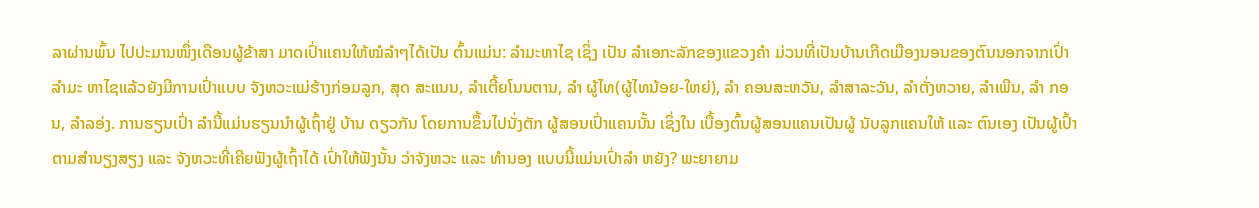ລາຜ່ານພົ້ນ ໄປປະມານໜຶ່ງເດືອນຜູ້ຂ້າສາ ມາດເປົ່າແຄນໃຫ້ໝໍລໍາໆໄດ້ເປັນ ຕົ້ນແມ່ນ: ລໍາມະຫາໄຊ ເຊິ່ງ ເປັນ ລໍາເອກະລັກຂອງແຂວງຄໍາ ມ່ວນທີ່ເປັນບ້ານເກີດເມືອງນອນຂອງຕົນນອກຈາກເປົ່າລໍາມະ ຫາໄຊແລ້ວຍັງມີການເປົ່າແບບ ຈັງຫວະແມ່ຮ້າງກ່ອມລູກ, ສຸດ ສະແນນ, ລໍາເຕີ້ຍໂນນຕານ, ລໍາ ຜູ້ໄທ(ຜູ້ໄທນ້ອຍ-ໃຫຍ່), ລໍາ ຄອນສະຫວັນ, ລໍາສາລະວັນ, ລໍາຕັ່ງຫວາຍ, ລໍາເພີນ, ລໍາ ກອນ, ລໍາລອ່ງ. ການຮຽນເປົ່າ ລໍານີ້ແມ່ນຮຽນນໍາຜູ້ເຖົ້າຢູ່ ບ້ານ ດຽວກັນ ໂດຍການຂຶ້ນໄປນັ່ງຕັກ ຜູ້ສອນເປົ່າແຄນນັ້ນ ເຊິ່ງໃນ ເບື້ອງຕົ້ນຜູ້ສອນແຄນເປັນຜູ້ ນັບລູກແຄນໃຫ້ ແລະ ຕົນເອງ ເປັນຜູ້ເປົ້າຕາມສໍານຽງສຽງ ແລະ ຈັງຫວະທີ່ເຄີຍຟັງຜູ້ເຖົ້າໄດ້ ເປົ່າໃຫ້ຟັງນັ້ນ ວ່າຈັງຫວະ ແລະ ທໍານອງ ແບບນີ້ແມ່ນເປົ່າລໍາ ຫຍັງ? ພະຍາຍາມ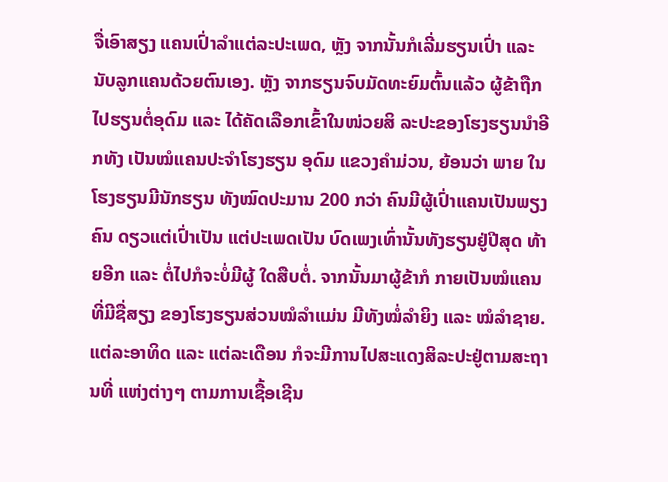ຈື່ເອົາສຽງ ແຄນເປົ່າລໍາແຕ່ລະປະເພດ, ຫຼັງ ຈາກນັ້ນກໍເລີ່ມຮຽນເປົ່າ ແລະ ນັບລູກແຄນດ້ວຍຕົນເອງ. ຫຼັງ ຈາກຮຽນຈົບມັດທະຍົມຕົ້ນແລ້ວ ຜູ້ຂ້າຖືກໄປຮຽນຕໍ່ອຸດົມ ແລະ ໄດ້ຄັດເລືອກເຂົ້າໃນໜ່ວຍສິ ລະປະຂອງໂຮງຮຽນນໍາອີກທັງ ເປັນໝໍແຄນປະຈໍາໂຮງຮຽນ ອຸດົມ ແຂວງຄໍາມ່ວນ, ຍ້ອນວ່າ ພາຍ ໃນໂຮງຮຽນມີນັກຮຽນ ທັງໝົດປະມານ 200 ກວ່າ ຄົນມີຜູ້ເປົ່າແຄນເປັນພຽງຄົນ ດຽວແຕ່ເປົ່າເປັນ ແຕ່ປະເພດເປັນ ບົດເພງເທົ່ານັ້ນທັງຮຽນຢູ່ປີສຸດ ທ້າຍອີກ ແລະ ຕໍ່ໄປກໍຈະບໍ່ມີຜູ້ ໃດສືບຕໍ່. ຈາກນັ້ນມາຜູ້ຂ້າກໍ ກາຍເປັນໝໍແຄນທີ່ມີຊື່ສຽງ ຂອງໂຮງຮຽນສ່ວນໝໍລໍາແມ່ນ ມີທັງໝໍ່ລໍາຍິງ ແລະ ໝໍລໍາຊາຍ. ແຕ່ລະອາທິດ ແລະ ແຕ່ລະເດືອນ ກໍຈະມີການໄປສະແດງສິລະປະຢູ່ຕາມສະຖານທີ່ ແຫ່ງຕ່າງໆ ຕາມການເຊື້ອເຊີນ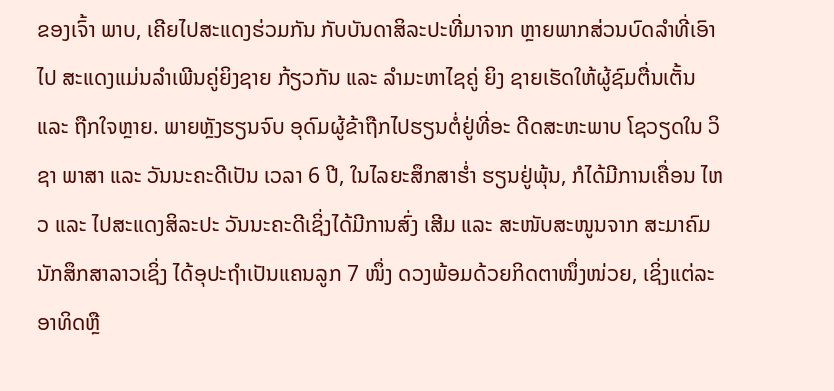ຂອງເຈົ້າ ພາບ, ເຄີຍໄປສະແດງຮ່ວມກັນ ກັບບັນດາສິລະປະທີ່ມາຈາກ ຫຼາຍພາກສ່ວນບົດລໍາທີ່ເອົາໄປ ສະແດງແມ່ນລໍາເພີນຄູ່ຍິງຊາຍ ກ້ຽວກັນ ແລະ ລໍາມະຫາໄຊຄູ່ ຍິງ ຊາຍເຮັດໃຫ້ຜູ້ຊົມຕື່ນເຕັ້ນ ແລະ ຖືກໃຈຫຼາຍ. ພາຍຫຼັງຮຽນຈົບ ອຸດົມຜູ້ຂ້າຖືກໄປຮຽນຕໍ່ຢູ່ທີ່ອະ ດີດສະຫະພາບ ໂຊວຽດໃນ ວິຊາ ພາສາ ແລະ ວັນນະຄະດີເປັນ ເວລາ 6 ປີ, ໃນໄລຍະສຶກສາຮໍ່າ ຮຽນຢູ່ພຸ້ນ, ກໍໄດ້ມີການເຄື່ອນ ໄຫວ ແລະ ໄປສະແດງສິລະປະ ວັນນະຄະດີເຊິ່ງໄດ້ມີການສົ່ງ ເສີມ ແລະ ສະໜັບສະໜູນຈາກ ສະມາຄົມນັກສຶກສາລາວເຊິ່ງ ໄດ້ອຸປະຖໍາເປັນແຄນລູກ 7 ໜຶ່ງ ດວງພ້ອມດ້ວຍກິດຕາໜຶ່ງໜ່ວຍ, ເຊິ່ງແຕ່ລະອາທິດຫຼື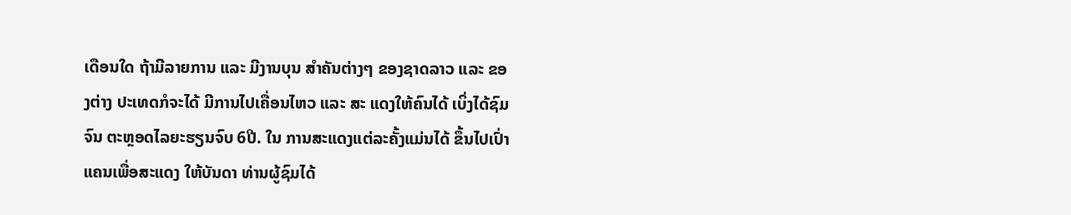ເດືອນໃດ ຖ້າມີລາຍການ ແລະ ມີງານບຸນ ສໍາຄັນຕ່າງໆ ຂອງຊາດລາວ ແລະ ຂອງຕ່າງ ປະເທດກໍຈະໄດ້ ມີການໄປເຄື່ອນໄຫວ ແລະ ສະ ແດງໃຫ້ຄົນໄດ້ ເບິ່ງໄດ້ຊົມຈົນ ຕະຫຼອດໄລຍະຮຽນຈົບ 6ປີ. ໃນ ການສະແດງແຕ່ລະຄັ້ງແມ່ນໄດ້ ຂຶ້ນໄປເປົ່າແຄນເພື່ອສະແດງ ໃຫ້ບັນດາ ທ່ານຜູ້ຊົມໄດ້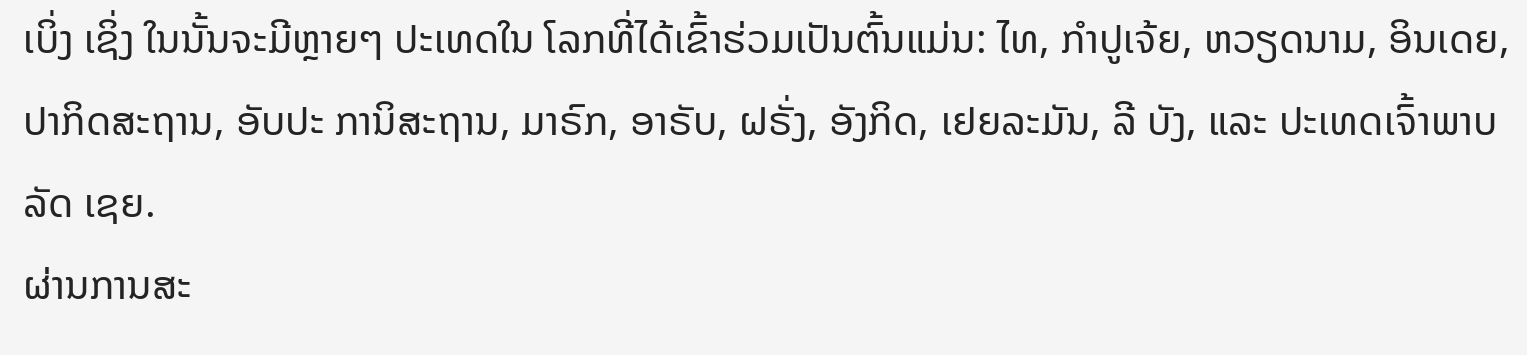ເບິ່ງ ເຊິ່ງ ໃນນັ້ນຈະມີຫຼາຍໆ ປະເທດໃນ ໂລກທີ່ໄດ້ເຂົ້າຮ່ວມເປັນຕົ້ນແມ່ນ: ໄທ, ກໍາປູເຈ້ຍ, ຫວຽດນາມ, ອິນເດຍ, ປາກິດສະຖານ, ອັບປະ ການິສະຖານ, ມາຣົກ, ອາຣັບ, ຝຣັ່ງ, ອັງກິດ, ເຢຍລະມັນ, ລີ ບັງ, ແລະ ປະເທດເຈົ້າພາບລັດ ເຊຍ.
ຜ່ານການສະ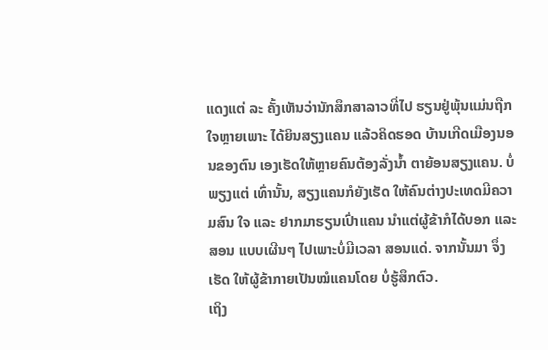ແດງແຕ່ ລະ ຄັ້ງເຫັນວ່ານັກສຶກສາລາວທີ່ໄປ ຮຽນຢູ່ພຸ້ນແມ່ນຖືກໃຈຫຼາຍເພາະ ໄດ້ຍິນສຽງແຄນ ແລ້ວຄິດຮອດ ບ້ານເກີດເມືອງນອນຂອງຕົນ ເອງເຮັດໃຫ້ຫຼາຍຄົນຕ້ອງລັ່ງນໍ້າ ຕາຍ້ອນສຽງແຄນ. ບໍ່ພຽງແຕ່ ເທົ່ານັ້ນ, ສຽງແຄນກໍຍັງເຮັດ ໃຫ້ຄົນຕ່າງປະເທດມີຄວາມສົນ ໃຈ ແລະ ຢາກມາຮຽນເປົ່າແຄນ ນໍາແຕ່ຜູ້ຂ້າກໍໄດ້ບອກ ແລະ ສອນ ແບບເຜີນໆ ໄປເພາະບໍ່ມີເວລາ ສອນແດ່. ຈາກນັ້ນມາ ຈຶ່ງເຮັດ ໃຫ້ຜູ້ຂ້າກາຍເປັນໝໍແຄນໂດຍ ບໍ່ຮູ້ສຶກຕົວ.
ເຖິງ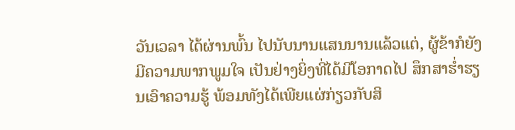ວັນເວລາ ໄດ້ຜ່ານພົ້ນ ໄປນັບນານແສນນານແລ້ວແຕ່, ຜູ້ຂ້າກໍຍັງມີຄວາມພາກພູມໃຈ ເປັນຢ່າງຍິ່ງທີ່ໄດ້ມີໂອກາດໄປ ສຶກສາຮໍ່າຮຽນເອົາຄວາມຮູ້ ພ້ອມທັງໄດ້ເພີຍແຜ່ກ່ຽວກັບສິ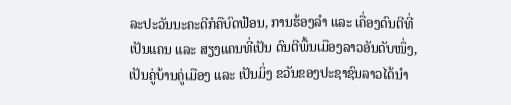ລະປະວັນນະຄະດີກໍຄືບົດຟ້ອນ, ການຮ້ອງລໍາ ແລະ ເຄື່ອງດົນຕີທີ່ ເປັນແຄນ ແລະ ສຽງແຄນທີ່ເປັນ ດົນຕີພື້ນເມືອງລາວອັນດັບໜຶ່ງ, ເປັນຄູ່ບ້ານຄູ່ເມືອງ ແລະ ເປັນມິ່ງ ຂວັນຂອງປະຊາຊົນລາວໄດ້ນໍາ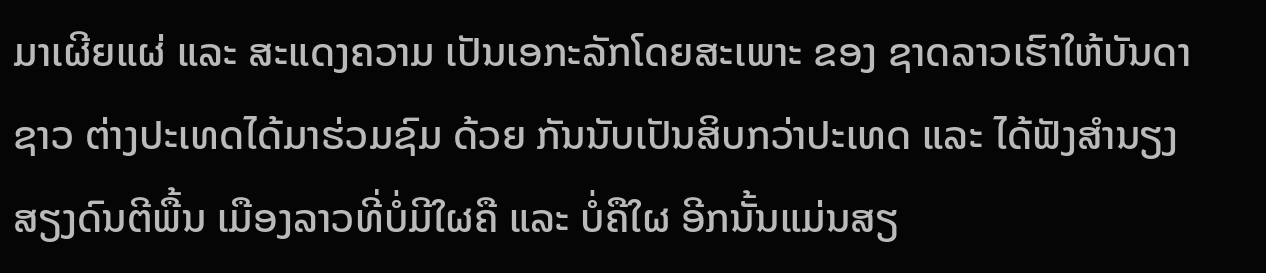ມາເຜີຍແຜ່ ແລະ ສະແດງຄວາມ ເປັນເອກະລັກໂດຍສະເພາະ ຂອງ ຊາດລາວເຮົາໃຫ້ບັນດາຊາວ ຕ່າງປະເທດໄດ້ມາຮ່ວມຊົມ ດ້ວຍ ກັນນັບເປັນສິບກວ່າປະເທດ ແລະ ໄດ້ຟັງສໍານຽງສຽງດົນຕີພື້ນ ເມືອງລາວທີ່ບໍ່ມີໃຜຄື ແລະ ບໍ່ຄືໃຜ ອີກນັ້ນແມ່ນສຽ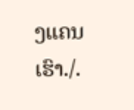ງແຄນເຮົາ./.